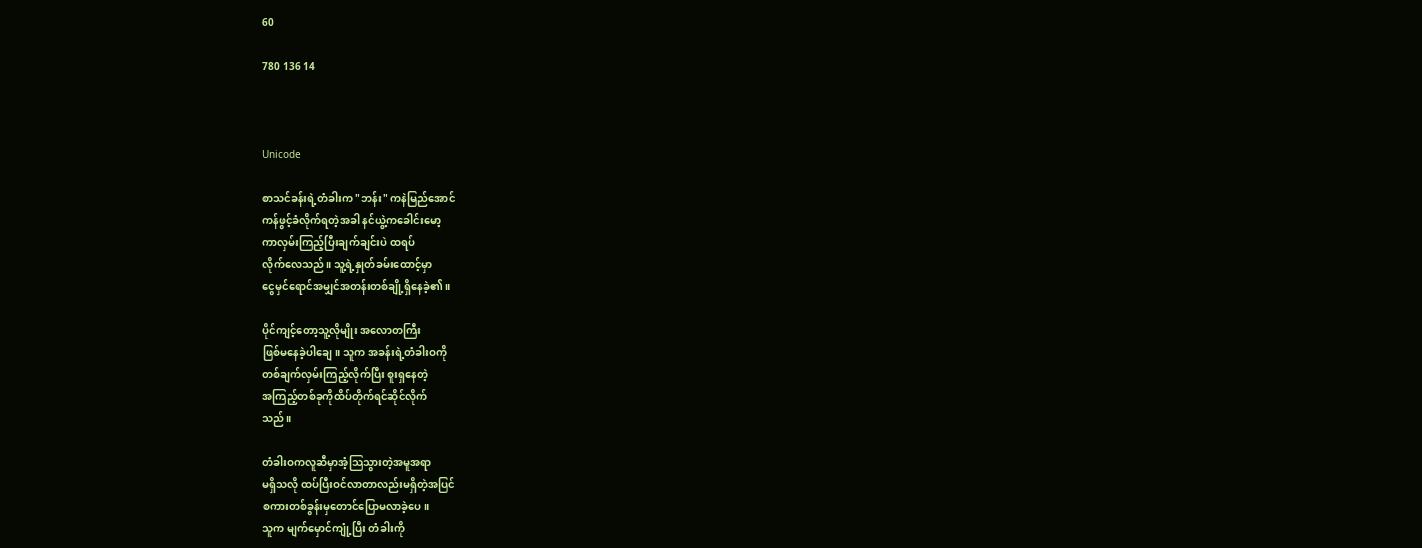60

780 136 14



Unicode

စာသင်ခန်းရဲ့တံခါးက "ဘန်း" ကနဲမြည်အောင်
ကန်ဖွင့်ခံလိုက်ရတဲ့အခါ နင်ယွဲ့ကခေါင်းမော့
ကာလှမ်းကြည့်ပြီးချက်ချင်းပဲ ထရပ်
လိုက်လေသည်။ သူ့ရဲ့နှုတ်ခမ်းထောင့်မှာ
ငွေမှင်ရောင်အမျှင်အတန်းတစ်ချို့ရှိနေခဲ့၏။

ပိုင်ကျင့်တော့သူ့လိုမျိုး အလောတကြီး
ဖြစ်မနေခဲ့ပါချေ။ သူက အခန်းရဲ့တံခါးဝကို
တစ်ချက်လှမ်းကြည့်လိုက်ပြီး စူးရှနေတဲ့
အကြည့်တစ်ခုကိုထိပ်တိုက်ရင်ဆိုင်လိုက်
သည်။

တံခါးဝကလူဆီမှာအံ့သြသွားတဲ့အမူအရာ
မရှိသလို ထပ်ပြီးဝင်လာတာလည်းမရှိတဲ့အပြင်
စကားတစ်ခွန်းမှတောင်ပြောမလာခဲ့ပေ။
သူက မျက်မှောင်ကျုံ့ပြီး တံခါးကို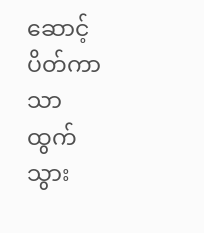ဆောင့်ပိတ်ကာသာ ထွက်သွား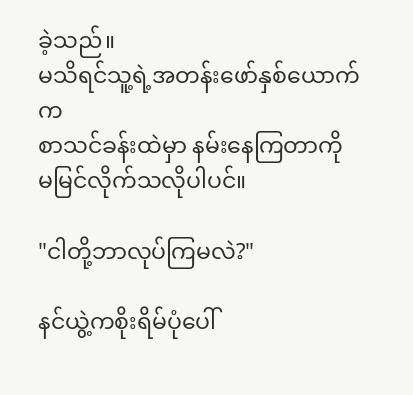ခဲ့သည်။
မသိရင်သူ့ရဲ့အတန်းဖော်နှစ်ယောက်က
စာသင်ခန်းထဲမှာ နမ်းနေကြတာကို
မမြင်လိုက်သလိုပါပင်။

"ငါတို့ဘာလုပ်ကြမလဲ?"

နင်ယွဲ့ကစိုးရိမ်ပုံပေါ်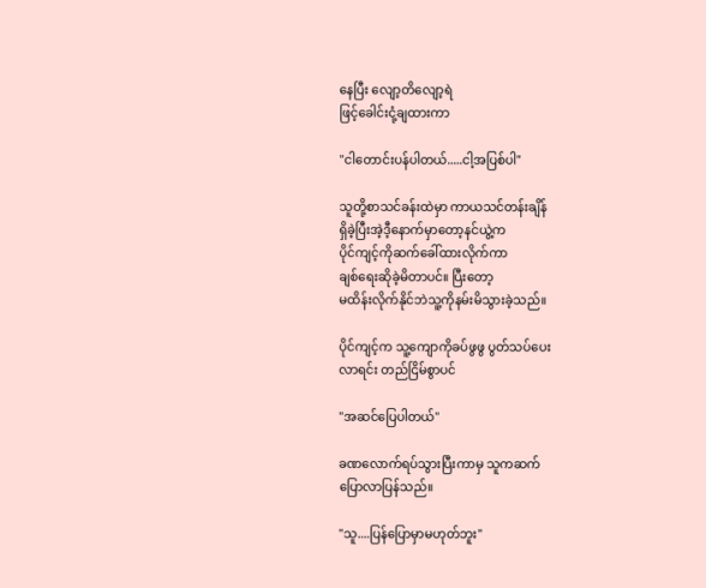နေပြီး လျော့တိလျော့ရဲ
ဖြင့်ခေါင်းငုံ့ချထားကာ

"ငါတောင်းပန်ပါတယ်.....ငါ့အပြစ်ပါ"

သူတို့စာသင်ခန်းထဲမှာ ကာယသင်တန်းချိန်
ရှိခဲ့ပြီးအဲ့ဒီ့နောက်မှာတော့နင်ယွဲ့က
ပိုင်ကျင့်ကိုဆက်ခေါ်ထားလိုက်ကာ
ချစ်ရေးဆိုခဲ့မိတာပင်။ ပြီးတော့
မထိန်းလိုက်နိုင်ဘဲသူ့ကိုနမ်းမိသွားခဲ့သည်။

ပိုင်ကျင့်က သူ့ကျောကိုခပ်ဖွဖွ ပွတ်သပ်ပေး
လာရင်း တည်ငြိမ်စွာပင်

"အဆင်ပြေပါတယ်"

ခဏလောက်ရပ်သွားပြီးကာမှ သူကဆက်
ပြောလာပြန်သည်။

"သူ....ပြန်ပြောမှာမဟုတ်ဘူး"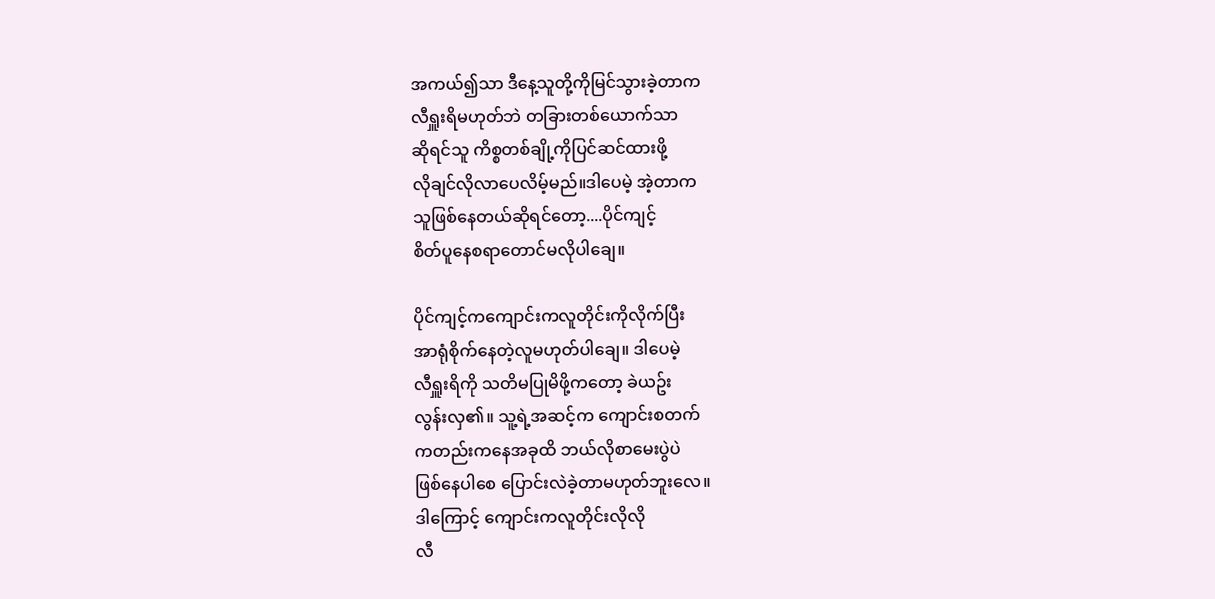အကယ်၍သာ ဒီနေ့သူတို့ကိုမြင်သွားခဲ့တာက
လီရှူးရိမဟုတ်ဘဲ တခြားတစ်ယောက်သာ
ဆိုရင်သူ ကိစ္စတစ်ချို့ကိုပြင်ဆင်ထားဖို့
လိုချင်လိုလာပေလိမ့်မည်။ဒါပေမဲ့ အဲ့တာက
သူဖြစ်နေတယ်ဆိုရင်တော့....ပိုင်ကျင့်
စိတ်ပူနေစရာတောင်မလိုပါချေ။

ပိုင်ကျင့်ကကျောင်းကလူတိုင်းကိုလိုက်ပြီး
အာရုံစိုက်နေတဲ့လူမဟုတ်ပါချေ။ ဒါပေမဲ့
လီရှူးရိကို သတိမပြုမိဖို့ကတော့ ခဲယဥ်း
လွန်းလှ၏။ သူ့ရဲ့အဆင့်က ကျောင်းစတက်
ကတည်းကနေအခုထိ ဘယ်လိုစာမေးပွဲပဲ
ဖြစ်နေပါစေ ပြောင်းလဲခဲ့တာမဟုတ်ဘူးလေ။
ဒါကြောင့် ကျောင်းကလူတိုင်းလိုလို
လီ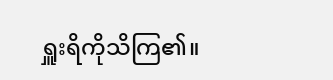ရှူးရိကိုသိကြ၏။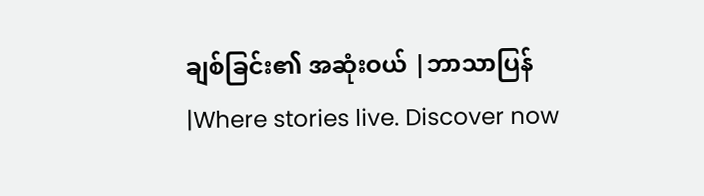ချစ်ခြင်း၏ အဆုံးဝယ် |ဘာသာပြန်|Where stories live. Discover now